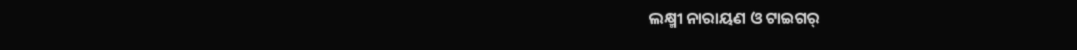ଲକ୍ଷ୍ମୀ ନାରାୟଣ ଓ ଟାଇଗର୍‍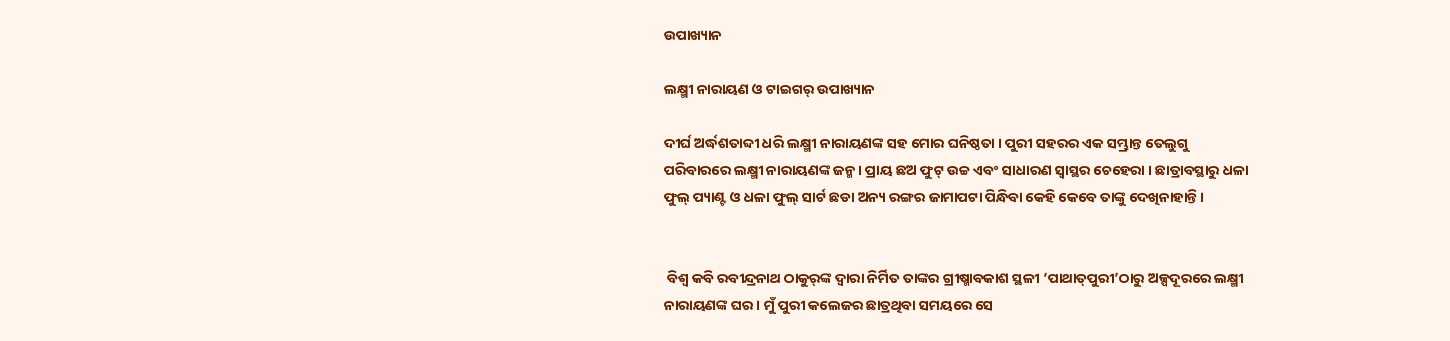ଉପାଖ୍ୟାନ

ଲକ୍ଷ୍ମୀ ନାରାୟଣ ଓ ଟାଇଗର୍‍ ଉପାଖ୍ୟାନ

ଦୀର୍ଘ ଅର୍ଦ୍ଧଶତାବ୍ଦୀ ଧରି ଲକ୍ଷ୍ମୀ ନାରାୟଣଙ୍କ ସହ ମୋର ଘନିଷ୍ଠତା । ପୁରୀ ସହରର ଏକ ସମ୍ଭ୍ରାନ୍ତ ତେଲୁଗୁ ପରିବାରରେ ଲକ୍ଷ୍ମୀ ନାରାୟଣଙ୍କ ଜନ୍ମ । ପ୍ରାୟ ଛଅ ଫୁଟ୍‍ ଉଚ୍ଚ ଏବଂ ସାଧାରଣ ସ୍ୱାସ୍ଥର ଚେହେରା । ଛାତ୍ରାବସ୍ଥାରୁ ଧଳା ଫୁଲ୍‍ ପ୍ୟାଣ୍ଟ ଓ ଧଳା ଫୁଲ୍‍ ସାର୍ଟ ଛଡା ଅନ୍ୟ ରଙ୍ଗର ଜାମାପଟା ପିନ୍ଧିବା କେହି କେବେ ତାଙ୍କୁ ଦେଖିନାହାନ୍ତି ।


 ବିଶ୍ୱ କବି ରବୀନ୍ଦ୍ରନାଥ ଠାକୁର୍‍ଙ୍କ ଦ୍ୱାରା ନିର୍ମିତ ତାଙ୍କର ଗ୍ରୀଷ୍ମାବକାଶ ସ୍ଥଳୀ ‘ପାଥାତ୍‍ପୁରୀ’ଠାରୁ ଅଳ୍ପଦୂରରେ ଲକ୍ଷ୍ମୀ ନାରାୟଣଙ୍କ ଘର । ମୁଁ ପୁରୀ କଲେଜର ଛାତ୍ରଥିବା ସମୟରେ ସେ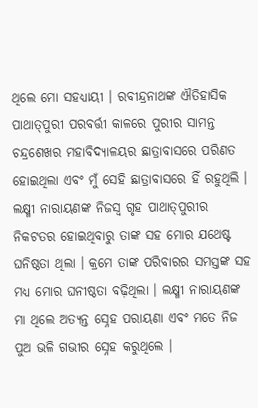ଥିଲେ ମୋ ସହଧ୍ୟାୟୀ । ରବୀନ୍ଦ୍ରନାଥଙ୍କ ଐତିହାସିକ ପାଥାତ୍‍ପୁରୀ ପରବର୍ତ୍ତୀ କାଳରେ ପୁରୀର ସାମନ୍ତ ଚନ୍ଦ୍ରଶେଖର ମହାବିଦ୍ୟାଳୟର ଛାତ୍ରାବାସରେ ପରିଣତ ହୋଇଥିଲା ଏବଂ ମୁଁ ସେହି ଛାତ୍ରାବାସରେ ହିଁ ରହୁଥିଲି । ଲକ୍ଷ୍ମୀ ନାରାୟଣଙ୍କ ନିଜସ୍ୱ ଗୃହ ପାଥାତ୍‍ପୁରୀର ନିକଟତର ହୋଇଥିବାରୁ ତାଙ୍କ ସହ ମୋର ଯଥେଷ୍ଟ ଘନିଷ୍ଠତା ଥିଲା । କ୍ରମେ ତାଙ୍କ ପରିବାରର ସମସ୍ତଙ୍କ ସହ ମଧ୍ୟ ମୋର ଘନୀଷ୍ଠତା ବଢ଼ିଥିଲା । ଲକ୍ଷ୍ମୀ ନାରାୟଣଙ୍କ ମା ଥିଲେ ଅତ୍ୟନ୍ତ ସ୍ନେହ ପରାୟଣା ଏବଂ ମତେ ନିଜ ପୁଅ ଭଳି ଗଭୀର ସ୍ନେହ କରୁଥିଲେ ।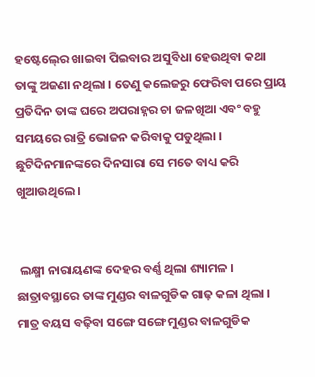ହଷ୍ଟେଲ୍‍ରେ ଖାଇବା ପିଇବାର ଅସୁବିଧା ହେଉଥିବା କଥା ତାଙ୍କୁ ଅଜଣା ନଥିଲା । ତେଣୁ କଲେଜରୁ ଫେରିବା ପରେ ପ୍ରାୟ ପ୍ରତିଦିନ ତାଙ୍କ ଘରେ ଅପରାହ୍ନର ଚା ଜଳଖିଆ ଏବଂ ବହୁ ସମୟରେ ରାତ୍ରି ଭୋଜନ କରିବାକୁ ପଡୁଥିଲା । ଛୁଟିଦିନମାନଙ୍କରେ ଦିନସାରା ସେ ମତେ ବାଧ୍ୟ କରି ଖୁଆଉଥିଲେ ।


 ଲକ୍ଷ୍ମୀ ନାରାୟଣଙ୍କ ଦେହର ବର୍ଣ୍ଣ ଥିଲା ଶ୍ୟାମଳ । ଛାତ୍ରାବସ୍ଥାରେ ତାଙ୍କ ମୁଣ୍ଡର ବାଳଗୁଡିକ ଗାଢ଼ କଳା ଥିଲା । ମାତ୍ର ବୟସ ବଢ଼ିବା ସଙ୍ଗେ ସଙ୍ଗେ ମୁଣ୍ଡର ବାଳଗୁଡିକ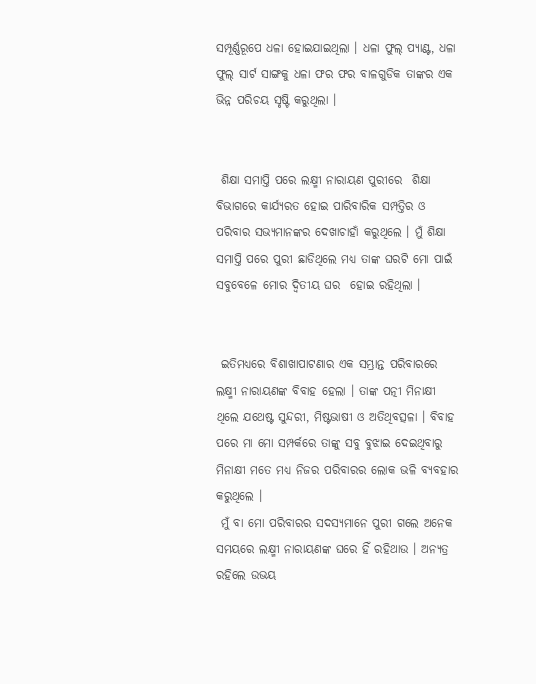ସମ୍ପୂର୍ଣ୍ଣରୂପେ ଧଳା ହୋଇଯାଇଥିଲା । ଧଳା ଫୁଲ୍‍ ପ୍ୟାଣ୍ଟ, ଧଳା ଫୁଲ୍‍ ସାର୍ଟ ସାଙ୍ଗକୁ ଧଳା ଫର ଫର ବାଳଗୁଡିକ ତାଙ୍କର ଏକ ଭିନ୍ନ ପରିଚୟ ସୃଷ୍ଟି କରୁଥିଲା ।


 ଶିକ୍ଷା ସମାପ୍ତି ପରେ ଲକ୍ଷ୍ମୀ ନାରାୟଣ ପୁରୀରେ  ଶିକ୍ଷା ବିଭାଗରେ କାର୍ଯ୍ୟରତ ହୋଇ ପାରିବାରିକ ସମ୍ପତ୍ତିର ଓ ପରିବାର ସଭ୍ୟମାନଙ୍କର ଦେଖାଚାହାଁ କରୁଥିଲେ । ମୁଁ ଶିକ୍ଷା ସମାପ୍ତି ପରେ ପୁରୀ ଛାଡିଥିଲେ ମଧ୍ୟ ତାଙ୍କ ଘରଟି ମୋ ପାଇଁ ସବୁବେଳେ ମୋର ଦ୍ୱିତୀୟ ଘର  ହୋଇ ରହିଥିଲା ।


 ଇତିମଧ୍ୟରେ ବିଶାଖାପାଟଣାର ଏକ ସମ୍ଭ୍ରାନ୍ତ ପରିବାରରେ ଲକ୍ଷ୍ମୀ ନାରାୟଣଙ୍କ ବିବାହ ହେଲା । ତାଙ୍କ ପତ୍ନୀ ମିନାକ୍ଷୀ ଥିଲେ ଯଥେଷ୍ଟ ସୁନ୍ଦରୀ, ମିଷ୍ଟଭାଷୀ ଓ ଅତିଥିବତ୍ସଳା । ବିବାହ ପରେ ମା ମୋ ସମ୍ପର୍କରେ ତାଙ୍କୁ ସବୁ ବୁଝାଇ ଦେଇଥିବାରୁ ମିନାକ୍ଷୀ ମତେ ମଧ୍ୟ ନିଜର ପରିବାରର ଲୋକ ଭଳି ବ୍ୟବହାର କରୁଥିଲେ ।
 ମୁଁ ବା ମୋ ପରିବାରର ସଦସ୍ୟମାନେ ପୁରୀ ଗଲେ ଅନେକ ସମୟରେ ଲକ୍ଷ୍ମୀ ନାରାୟଣଙ୍କ ଘରେ ହିଁ ରହିଥାଉ । ଅନ୍ୟତ୍ର ରହିଲେ ଉଭୟ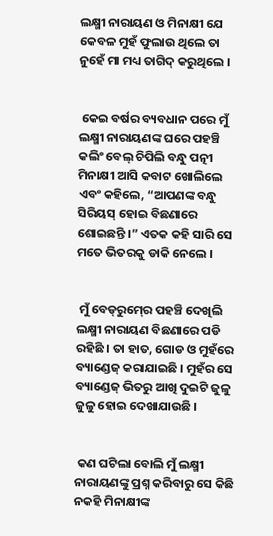ଲକ୍ଷ୍ମୀ ନାରାୟଣ ଓ ମିନାକ୍ଷୀ ଯେ କେବଳ ମୁହଁ ଫୁଲାଉ ଥିଲେ ତା ନୁହେଁ ମା ମଧ୍ୟ ତାଗିଦ୍‍ କରୁଥିଲେ ।


 କେଇ ବର୍ଷର ବ୍ୟବଧାନ ପରେ ମୁଁ ଲକ୍ଷ୍ମୀ ନାରାୟଣଙ୍କ ଘରେ ପହଞ୍ଚି କଲିଂ ବେଲ୍‍ ଚିପିଲି ବନ୍ଧୁ ପତ୍ନୀ ମିନାକ୍ଷୀ ଆସି କବାଟ ଖୋଲିଲେ ଏବଂ କହିଲେ, “ଆପଣଙ୍କ ବନ୍ଧୁ ସିରିୟସ୍‍ ହୋଇ ବିଛଣାରେ ଶୋଇଛନ୍ତି ।” ଏତକ କହି ସାରି ସେ ମତେ ଭିତରକୁ ଡାକି ନେଲେ ।


 ମୁଁ ବେଡ୍‍ରୁମ୍‍ରେ ପହଞ୍ଚି ଦେଖିଲି ଲକ୍ଷ୍ମୀ ନାରାୟଣ ବିଛଣାରେ ପଡି ରହିଛି । ତା ହାତ, ଗୋଡ ଓ ମୁହଁରେ ବ୍ୟାଣ୍ଡେଜ୍‍ କରାଯାଇଛି । ମୁହଁର ସେ ବ୍ୟାଣ୍ଡେଜ୍‍ ଭିତରୁ ଆଖି ଦୁଇଟି ଜୁଳୁ ଜୁଳୁ ହୋଇ ଦେଖାଯାଉଛି ।


 କଣ ଘଟିଲା ବୋଲି ମୁଁ ଲକ୍ଷ୍ମୀ ନାରାୟଣଙ୍କୁ ପ୍ରଶ୍ନ କରିବାରୁ ସେ କିଛି ନକହି ମିନାକ୍ଷୀଙ୍କ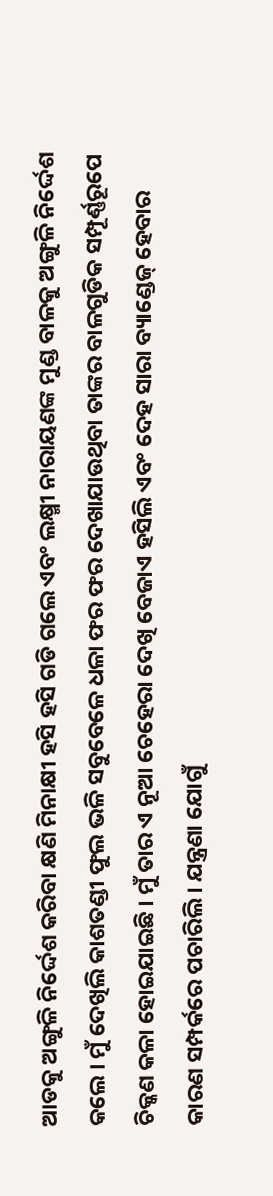ଆଡକୁ ଅଙ୍ଗୁଳି ନିର୍ଦ୍ଦେଶ କରିବା କ୍ଷଣି ମିନାକ୍ଷୀ ହସି ହସି ଗଡି ଗଲେ ଏବଂ ଲକ୍ଷ୍ମୀ ନାରାୟଣଙ୍କ ମୁଣ୍ଡ ବାଳକୁ ଅଙ୍ଗୁଳି ନିର୍ଦ୍ଦେଶ କଲେ । ମୁଁ ଦେଖିଲି କାଶତଣ୍ଡୀ ଫୁଲ ଭଳି ସବୁବେଳେ ଧଳା ଫର ଫର ଦେଖାଯାଉଥିବା ତାଙ୍କର ବାଳଗୁଡିକ ସମ୍ପୂର୍ଣ୍ଣରୂପେ ଚିକ୍କଣ କଳା ହୋଇଯାଇଛି । ମୁଁ ତାର ଏ ନୂଆ ଚେହେରା ଦେଖି ବେଜାଏ ହସିଲି ଏବଂ ଦେହ ସାରା ବ୍ୟାଣ୍ଡେଜ୍‍ ହେବାର କାରଣ ସମ୍ପର୍କରେ ପଚାରିଲି । ଯନ୍ତ୍ରଣା ଯୋଗୁଁ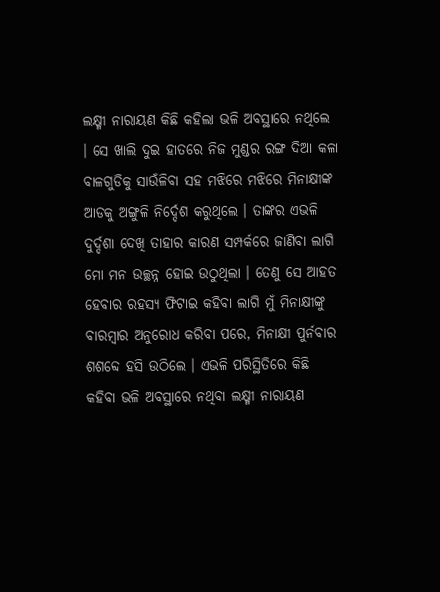ଲକ୍ଷ୍ମୀ ନାରାୟଣ କିଛି କହିଲା ଭଳି ଅବସ୍ଥାରେ ନଥିଲେ । ସେ ଖାଲି ଦୁଇ ହାତରେ ନିଜ ମୁଣ୍ଡର ରଙ୍ଗ ଦିଆ କଳା ବାଳଗୁଡିକୁ ସାଉଁଳିବା ସହ ମଝିରେ ମଝିରେ ମିନାକ୍ଷୀଙ୍କ ଆଡକୁ ଅଙ୍ଗୁଳି ନିର୍ଦ୍ଦେଶ କରୁଥିଲେ । ତାଙ୍କର ଏଭଳି ଦୁର୍ଦ୍ଦଶା ଦେଖି ତାହାର କାରଣ ସମ୍ପର୍କରେ ଜାଣିବା ଲାଗି ମୋ ମନ ଉଚ୍ଛନ୍ନ ହୋଇ ଉଠୁଥିଲା । ତେଣୁ ସେ ଆହତ ହେବାର ରହସ୍ୟ ଫିଟାଇ କହିବା ଲାଗି ମୁଁ ମିନାକ୍ଷୀଙ୍କୁ ବାରମ୍ବାର ଅନୁରୋଧ କରିବା ପରେ, ମିନାକ୍ଷୀ ପୁର୍ନବାର ଶଶବ୍ଦେ ହସି ଉଠିଲେ । ଏଭଳି ପରିସ୍ଥିତିରେ କିଛି କହିବା ଭଳି ଅବସ୍ଥାରେ ନଥିବା ଲକ୍ଷ୍ମୀ ନାରାୟଣ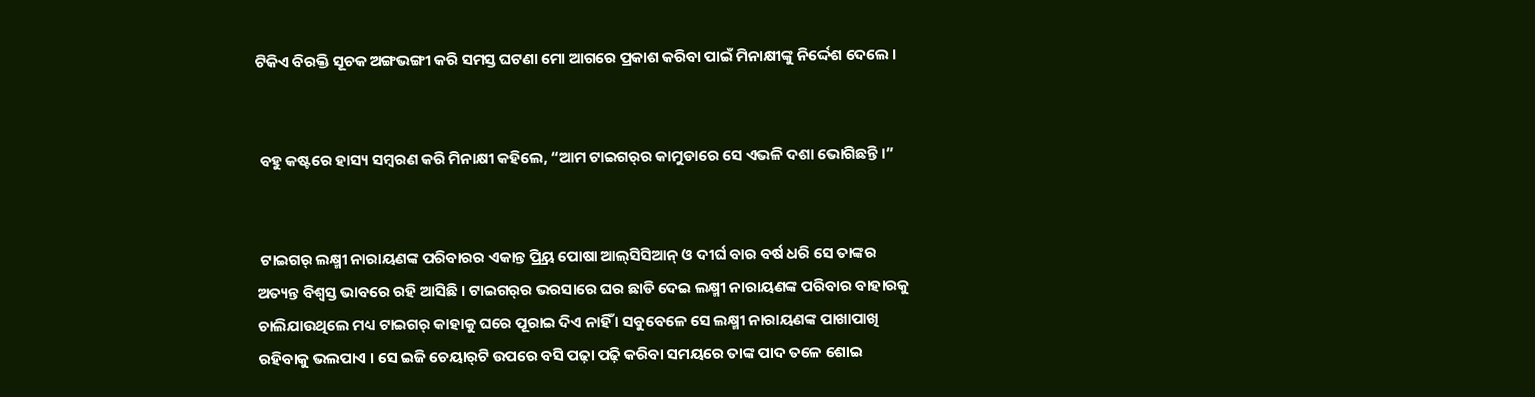ଟିକିଏ ବିରକ୍ତି ସୂଚକ ଅଙ୍ଗଭଙ୍ଗୀ କରି ସମସ୍ତ ଘଟଣା ମୋ ଆଗରେ ପ୍ରକାଶ କରିବା ପାଇଁ ମିନାକ୍ଷୀଙ୍କୁ ନିର୍ଦ୍ଦେଶ ଦେଲେ ।


 ବହୁ କଷ୍ଟରେ ହାସ୍ୟ ସମ୍ବରଣ କରି ମିନାକ୍ଷୀ କହିଲେ, “ଆମ ଟାଇଗର୍‍ର କାମୁଡାରେ ସେ ଏଭଳି ଦଶା ଭୋଗିଛନ୍ତି ।”


 ଟାଇଗର୍‍ ଲକ୍ଷ୍ମୀ ନାରାୟଣଙ୍କ ପରିବାରର ଏକାନ୍ତ ପ୍ର୍ରିୟ ପୋଷା ଆଲ୍‍ସିସିଆନ୍‍ ଓ ଦୀର୍ଘ ବାର ବର୍ଷ ଧରି ସେ ତାଙ୍କର ଅତ୍ୟନ୍ତ ବିଶ୍ୱସ୍ତ ଭାବରେ ରହି ଆସିଛି । ଟାଇଗର୍‍ର ଭରସାରେ ଘର ଛାଡି ଦେଇ ଲକ୍ଷ୍ମୀ ନାରାୟଣଙ୍କ ପରିବାର ବାହାରକୁ ଚାଲିଯାଉଥିଲେ ମଧ୍ୟ ଟାଇଗର୍‍ କାହାକୁ ଘରେ ପୂରାଇ ଦିଏ ନାହିଁ । ସବୁବେଳେ ସେ ଲକ୍ଷ୍ମୀ ନାରାୟଣଙ୍କ ପାଖାପାଖି ରହିବାକୁ ଭଲପାଏ । ସେ ଇଜି ଚେୟାର୍‍ଟି ଉପରେ ବସି ପଢ଼ା ପଢ଼ି କରିବା ସମୟରେ ତାଙ୍କ ପାଦ ତଳେ ଶୋଇ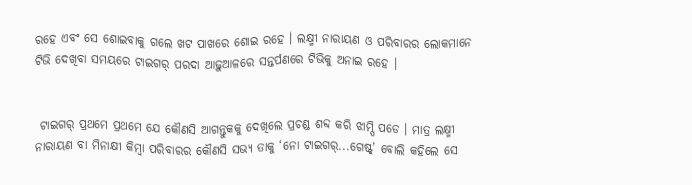ରହେ ଏବଂ ସେ ଶୋଇବାକୁ ଗଲେ ଖଟ ପାଖରେ ଶୋଇ ରହେ । ଲକ୍ଷ୍ମୀ ନାରାୟଣ ଓ ପରିବାରର ଲୋକମାନେ ଟିଭି ଦେଖିବା ସମୟରେ ଟାଇଗର୍‍ ପରଦା ଆଢ଼ୁଆଳରେ ସନ୍ତର୍ପଣରେ ଟିଭିକୁ ଅନାଇ ରହେ ।


 ଟାଇଗର୍‍ ପ୍ରଥମେ ପ୍ରଥମେ ଯେ କୌଣସି ଆଗନ୍ତୁକକୁ ଦେଖିଲେ ପ୍ରଚଣ୍ଡ ଶବ୍ଦ କରି ଝାମ୍ପି ପଡେ । ମାତ୍ର ଲକ୍ଷ୍ମୀ ନାରାୟଣ ବା ମିନାକ୍ଷୀ କିମ୍ବା ପରିବାରର କୌଣସି ସଭ୍ୟ ତାକୁ ‘ନୋ ଟାଇଗର୍‍...ଗେଷ୍ଟ୍‍’ ବୋଲି କହିଲେ ସେ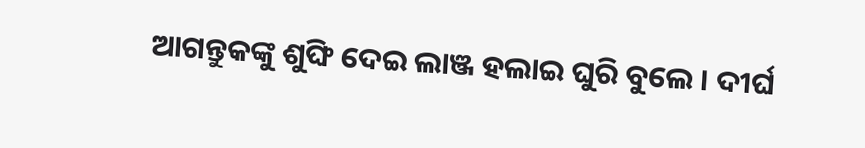ଆଗନ୍ତୁକଙ୍କୁ ଶୁଙ୍ଘି ଦେଇ ଲାଞ୍ଜ ହଲାଇ ଘୁରି ବୁଲେ । ଦୀର୍ଘ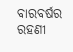ବାରବର୍ଷର ରହଣୀ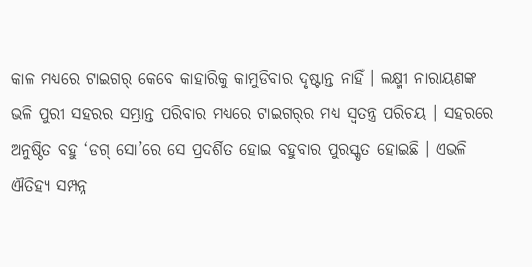କାଳ ମଧ୍ୟରେ ଟାଇଗର୍‍ କେବେ କାହାରିକୁ କାମୁଡିବାର ଦୃଷ୍ଟାନ୍ତ ନାହିଁ । ଲକ୍ଷ୍ମୀ ନାରାୟଣଙ୍କ ଭଳି ପୁରୀ ସହରର ସମ୍ଭ୍ରାନ୍ତ ପରିବାର ମଧ୍ୟରେ ଟାଇଗର୍‍ର ମଧ୍ୟ ସ୍ୱତନ୍ତ୍ର ପରିଚୟ । ସହରରେ ଅନୁଷ୍ଠିତ ବହୁ ‘ଡଗ୍‍ ସୋ’ରେ ସେ ପ୍ରଦର୍ଶିତ ହୋଇ ବହୁବାର ପୁରସ୍କୃତ ହୋଇଛି । ଏଭଳି ଐତିହ୍ୟ ସମ୍ପନ୍ନ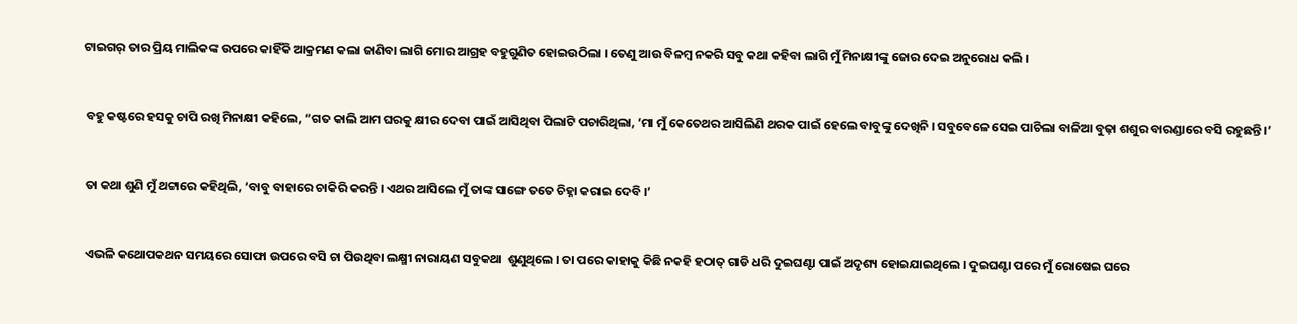ଟାଇଗର୍‍ ତାର ପ୍ରିୟ ମାଲିକଙ୍କ ଉପରେ କାହିଁକି ଆକ୍ରମଣ କଲା ଜାଣିବା ଲାଗି ମୋର ଆଗ୍ରହ ବହୁଗୁଣିତ ହୋଇଉଠିଲା । ତେଣୁ ଆଉ ବିଳମ୍ବ ନକରି ସବୁ କଥା କହିବା ଲାଗି ମୁଁ ମିନାକ୍ଷୀଙ୍କୁ ଜୋର ଦେଇ ଅନୁରୋଧ କଲି ।


 ବହୁ କଷ୍ଟରେ ହସକୁ ଚାପି ରଖି ମିନାକ୍ଷୀ କହିଲେ, “ଗତ କାଲି ଆମ ଘରକୁ କ୍ଷୀର ଦେବା ପାଇଁ ଆସିଥିବା ପିଲାଟି ପଚାରିଥିଲା, ‘ମା ମୁଁ କେତେଥର ଆସିଲିଣି ଥରକ ପାଇଁ ହେଲେ ବାବୁଙ୍କୁ ଦେଖିନି । ସବୁବେଳେ ସେଇ ପାଚିଲା ବାଳିଆ ବୁଢ଼ା ଶଶୁର ବାରଣ୍ଡାରେ ବସି ରହୁଛନ୍ତି ।’


 ତା କଥା ଶୁଣି ମୁଁ ଥଟ୍ଟାରେ କହିଥିଲି, ‘ବାବୁ ବାହାରେ ଚାକିରି କରନ୍ତି । ଏଥର ଆସିଲେ ମୁଁ ତାଙ୍କ ସାଙ୍ଗେ ତତେ ଚିହ୍ନା କରାଇ ଦେବି ।’


 ଏଭଳି କଥୋପକଥନ ସମୟରେ ସୋଫା ଉପରେ ବସି ଚା ପିଉଥିବା ଲକ୍ଷ୍ମୀ ନାରାୟଣ ସବୁକଥା  ଶୁଣୁଥିଲେ । ତା ପରେ କାହାକୁ କିଛି ନକହି ହଠାତ୍‍ ଗାଡି ଧରି ଦୁଇଘଣ୍ଟା ପାଇଁ ଅଦୃଶ୍ୟ ହୋଇଯାଇଥିଲେ । ଦୁଇଘଣ୍ଟା ପରେ ମୁଁ ରୋଷେଇ ଘରେ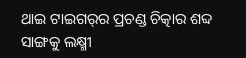ଥାଇ ଟାଇଗର୍‍ର ପ୍ରଚଣ୍ଡ ଚିତ୍କାର ଶବ୍ଦ ସାଙ୍ଗକୁ ଲକ୍ଷ୍ମୀ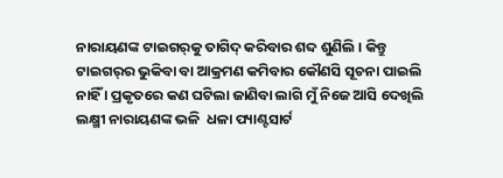ନାରାୟଣଙ୍କ ଟାଇଗର୍‍କୁ ତାଗିଦ୍‍ କରିବାର ଶବ୍ଦ ଶୁଣିଲି । କିନ୍ତୁ ଟାଇଗର୍‍ର ଭୁକିବା ବା ଆକ୍ରମଣ କମିବାର କୌଣସି ସୂଚନା ପାଇଲି ନାହିଁ । ପ୍ରକୃତରେ କଣ ଘଟିଲା ଜାଣିବା ଲାଗି ମୁଁ ନିଜେ ଆସି ଦେଖିଲି ଲକ୍ଷ୍ମୀ ନାରାୟଣଙ୍କ ଭଳି  ଧଳା ପ୍ୟାଣ୍ଟସାର୍ଟ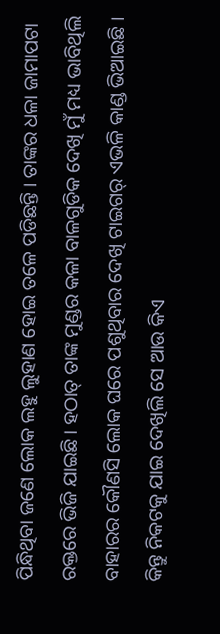ପିନ୍ଧିଥିବା ଜଣେ ଲୋକ ଲହୁ ଲୁହାଣ ହୋଇ ତଳେ ପଡିଛନ୍ତି । ତାଙ୍କର ଧଳା ଜାମାପଟା ରକ୍ତରେ ଭିଜି ଯାଇଛି । ହଠାତ୍‍ ତାଙ୍କ ମୁଣ୍ଡର କଳା ବାଳଗୁଡିକ ଦେଖି ମୁଁ ମଧ୍ୟ ଭାବିଥିଲି ବାହାରର କୌଣସି ଲୋକ ଘରେ ପଶୁଥିବାର ଦେଖି ଟାଇଗର୍‍ ଏଭଳି କାଣ୍ଡ ଭିଆଇଛି । କିନ୍ତୁ ନିକଟକୁ ଯାଇ ଦେଖିଲି ସେ ଆଉ କିଏ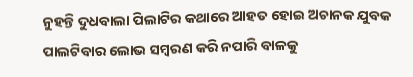ନୁହନ୍ତି ଦୁଧବାଲା ପିଲାଟିର କଥାରେ ଆହତ ହୋଇ ଅଚାନକ ଯୁବକ ପାଲଟିବାର ଲୋଭ ସମ୍ବରଣ କରି ନପାରି ବାଳକୁ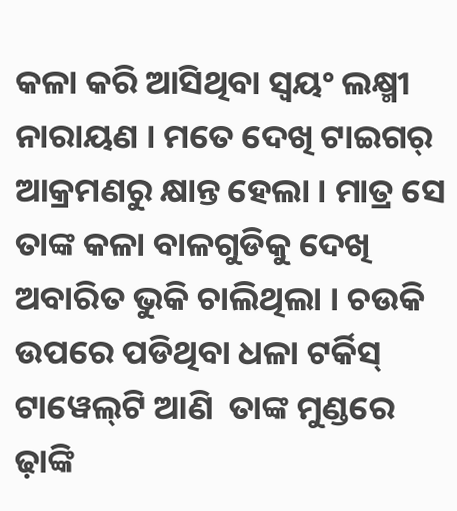କଳା କରି ଆସିଥିବା ସ୍ୱୟଂ ଲକ୍ଷ୍ମୀ ନାରାୟଣ । ମତେ ଦେଖି ଟାଇଗର୍‍ ଆକ୍ରମଣରୁ କ୍ଷାନ୍ତ ହେଲା । ମାତ୍ର ସେ ତାଙ୍କ କଳା ବାଳଗୁଡିକୁ ଦେଖି ଅବାରିତ ଭୁକି ଚାଲିଥିଲା । ଚଉକି ଉପରେ ପଡିଥିବା ଧଳା ଟର୍କିସ୍‍ ଟାୱେଲ୍‍ଟି ଆଣି  ତାଙ୍କ ମୁଣ୍ଡରେ ଢ଼ାଙ୍କି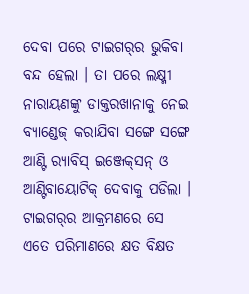ଦେବା ପରେ ଟାଇଗର୍‍ର ଭୁକିବା ବନ୍ଦ ହେଲା । ତା ପରେ ଲକ୍ଷ୍ମୀ ନାରାୟଣଙ୍କୁ ଡାକ୍ତରଖାନାକୁ ନେଇ ବ୍ୟାଣ୍ଡେଜ୍‍ କରାଯିବା ସଙ୍ଗେ ସଙ୍ଗେ ଆଣ୍ଟି ର‌୍ୟାବିସ୍‍ ଇଞ୍ଜେକ୍‍ସନ୍‍ ଓ ଆଣ୍ଟିବାୟୋଟିକ୍‍ ଦେବାକୁ ପଡିଲା । ଟାଇଗର୍‍ର ଆକ୍ରମଣରେ ସେ ଏତେ ପରିମାଣରେ କ୍ଷତ ବିକ୍ଷତ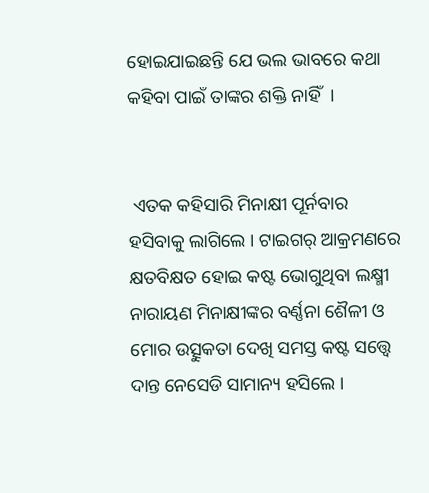ହୋଇଯାଇଛନ୍ତି ଯେ ଭଲ ଭାବରେ କଥା କହିବା ପାଇଁ ତାଙ୍କର ଶକ୍ତି ନାହିଁ  ।


 ଏତକ କହିସାରି ମିନାକ୍ଷୀ ପୂର୍ନବାର ହସିବାକୁ ଲାଗିଲେ । ଟାଇଗର୍‍ ଆକ୍ରମଣରେ କ୍ଷତବିକ୍ଷତ ହୋଇ କଷ୍ଟ ଭୋଗୁଥିବା ଲକ୍ଷ୍ମୀ ନାରାୟଣ ମିନାକ୍ଷୀଙ୍କର ବର୍ଣ୍ଣନା ଶୈଳୀ ଓ ମୋର ଉତ୍ସୁକତା ଦେଖି ସମସ୍ତ କଷ୍ଟ ସତ୍ତ୍ୱେ  ଦାନ୍ତ ନେସେଡି ସାମାନ୍ୟ ହସିଲେ ।